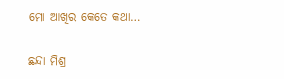ମୋ ଆଖିର କେତେ କଥା…

ଛନ୍ଦା ମିଶ୍ର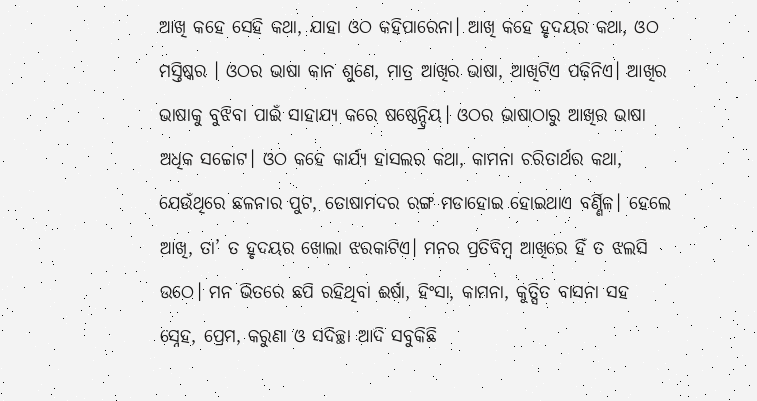ଆଖି କହେ ସେହି କଥା, ଯାହା ଓଠ କହିପାରେନା। ଆଖି କହେ ହୃଦୟର କଥା, ଓଠ ମସ୍ତିଷ୍କର । ଓଠର ଭାଷା କାନ ଶୁଣେ, ମାତ୍ର ଆଖିର ଭାଷା, ଆଖିଟିଏ ପଢ଼ିନିଏ। ଆଖିର ଭାଷାକୁ ବୁଝିବା ପାଇଁ ସାହାଯ୍ୟ କରେ ଷଷ୍ଠେନ୍ଦ୍ରିୟ। ଓଠର ଭାଷାଠାରୁ ଆଖିର ଭାଷା ଅଧିକ ସଚ୍ଚୋଟ। ଓଠ କହେ କାର୍ଯ୍ୟ ହାସଲର କଥା, କାମନା ଚରିତାର୍ଥର କଥା, ଯେଉଁଥିରେ ଛଳନାର ପୁଟ, ତୋଷାମଦର ରଙ୍ଗ ମଡାହୋଇ ହୋଇଥାଏ ବର୍ଣ୍ଣିଳ। ହେଲେ ଆଖି, ତା’ ତ ହୃଦୟର ଖୋଲା ଝରକାଟିଏ। ମନର ପ୍ରତିବିମ୍ବ ଆଖିରେ ହିଁ ତ ଝଲସି ଉଠେ। ମନ ଭିତରେ ଛପି ରହିଥିବା ଈର୍ଷା, ହିଂସା, କାମନା, କୁତ୍ସିତ ବାସନା ସହ ସ୍ନେହ, ପ୍ରେମ, କରୁଣା ଓ ସଦିଚ୍ଛା ଆଦି ସବୁକିଛି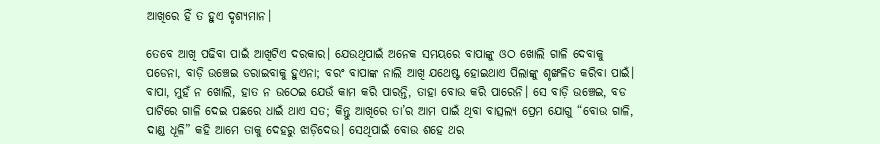ଆଖିରେ ହିଁ ତ ହୁଏ ଦୃଶ୍ୟମାନ।

ତେବେ ଆଖି ପଢିବା ପାଇଁ ଆଖିଟିଏ ଦରକାର। ଯେଉଥିପାଇଁ ଅନେକ ସମୟରେ ବାପାଙ୍କୁ ଓଠ ଖୋଲି ଗାଳି ଦେବାକୁ ପଡେନା, ବାଡ଼ି ଉଞ୍ଚେଇ ଡରାଇବାକୁ ହୁଏନା; ବରଂ ବାପାଙ୍କ ନାଲି ଆଖି ଯଥେଷ୍ଟ ହୋଇଥାଏ ପିଲାଙ୍କୁ ଶୃଙ୍ଖଳିତ କରିବା ପାଇଁ। ବାପା, ମୁହଁ ନ ଖୋଲି, ହାତ ନ ଉଠେଇ ଯେଉଁ କାମ କରି ପାରନ୍ତି, ତାହା ବୋଉ କରି ପାରେନି। ସେ ବାଡ଼ି ଉଞ୍ଚେଇ, ବଡ ପାଟିରେ ଗାଳି ଦେଇ ପଛରେ ଧାଇଁ ଥାଏ ସତ; କିନ୍ତୁ ଆଖିରେ ତା’ର ଆମ ପାଇଁ ଥିବା ବାତ୍ସଲ୍ୟ ପ୍ରେମ ଯୋଗୁ “ବୋଉ ଗାଳି, ଦାଣ୍ଡ ଧୂଳି” କହି ଆମେ ତାକୁ ଦେହରୁ ଝାଡ଼ିଦେଉ। ସେଥିପାଇଁ ବୋଉ ଶହେ ଥର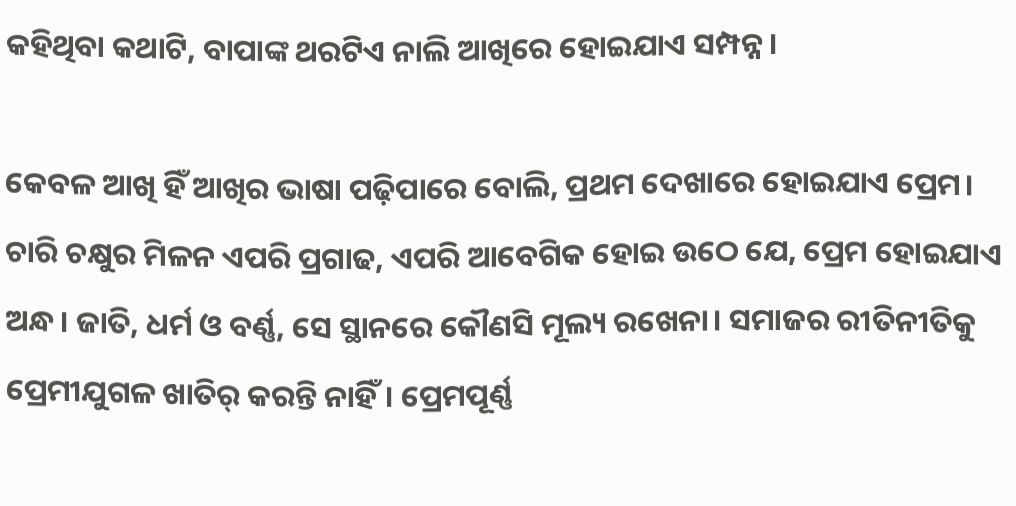କହିଥିବା କଥାଟି, ବାପାଙ୍କ ଥରଟିଏ ନାଲି ଆଖିରେ ହୋଇଯାଏ ସମ୍ପନ୍ନ।

କେବଳ ଆଖି ହିଁ ଆଖିର ଭାଷା ପଢ଼ିପାରେ ବୋଲି, ପ୍ରଥମ ଦେଖାରେ ହୋଇଯାଏ ପ୍ରେମ। ଚାରି ଚକ୍ଷୁର ମିଳନ ଏପରି ପ୍ରଗାଢ, ଏପରି ଆବେଗିକ ହୋଇ ଉଠେ ଯେ, ପ୍ରେମ ହୋଇଯାଏ ଅନ୍ଧ। ଜାତି, ଧର୍ମ ଓ ବର୍ଣ୍ଣ, ସେ ସ୍ଥାନରେ କୌଣସି ମୂଲ୍ୟ ରଖେନା। ସମାଜର ରୀତିନୀତିକୁ ପ୍ରେମୀଯୁଗଳ ଖାତିର୍ କରନ୍ତି ନାହିଁ। ପ୍ରେମପୂର୍ଣ୍ଣ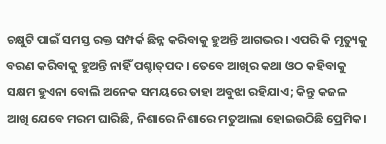ଚକ୍ଷୁଟି ପାଇଁ ସମସ୍ତ ରକ୍ତ ସମ୍ପର୍କ ଛିନ୍ନ କରିବାକୁ ହୁଅନ୍ତି ଆଗଭର। ଏପରି କି ମୃତ୍ୟୁକୁ ବରଣ କରିବାକୁ ହୁଅନ୍ତି ନାହିଁ ପଶ୍ଚାତ୍‌ପଦ। ତେବେ ଆଖିର କଥା ଓଠ କହିବାକୁ ସକ୍ଷମ ହୁଏନା ବୋଲି ଅନେକ ସମୟରେ ତାହା ଅବୁଝା ରହିଯାଏ; କିନ୍ତୁ କଜଳ ଆଖି ଯେବେ ମରମ ଘାରିଛି, ନିଶାରେ ନିଶାରେ ମତୁଆଲା ହୋଇଉଠିଛି ପ୍ରେମିକ।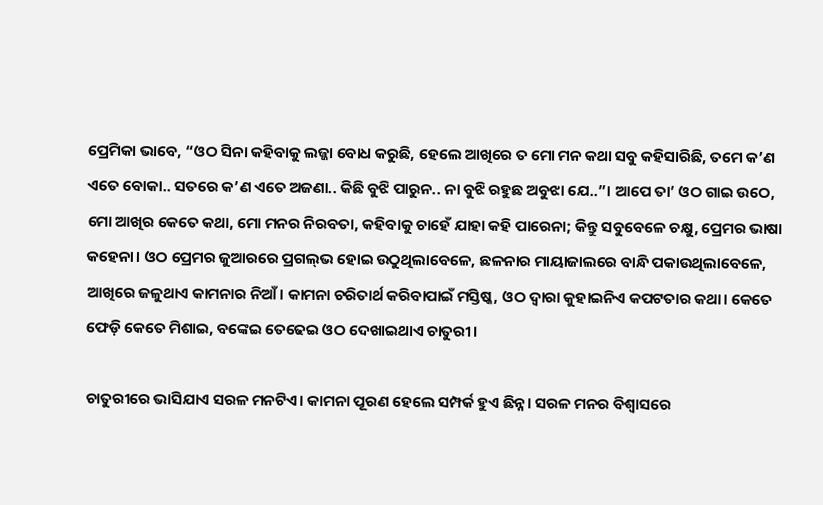ପ୍ରେମିକା ଭାବେ, “ଓଠ ସିନା କହିବାକୁ ଲଜ୍ଜା ବୋଧ କରୁଛି, ହେଲେ ଆଖିରେ ତ ମୋ ମନ କଥା ସବୁ କହିସାରିଛି, ତମେ କ’ଣ ଏତେ ବୋକା.. ସତରେ କ’ଣ ଏତେ ଅଜଣା.. କିଛି ବୁଝି ପାରୁନ.. ନା ବୁଝି ରହୁଛ ଅବୁଝା ଯେ..”। ଆପେ ତା’ ଓଠ ଗାଇ ଉଠେ, ମୋ ଆଖିର କେତେ କଥା, ମୋ ମନର ନିରବତା, କହିବାକୁ ଚାହେଁ ଯାହା କହି ପାରେନା; କିନ୍ତୁ ସବୁବେଳେ ଚକ୍ଷୁ, ପ୍ରେମର ଭାଷା କହେନା। ଓଠ ପ୍ରେମର ଜୁଆରରେ ପ୍ରଗଲ୍‌ଭ ହୋଇ ଉଠୁଥିଲାବେଳେ, ଛଳନାର ମାୟାଜାଲରେ ବାନ୍ଧି ପକାଉଥିଲାବେଳେ, ଆଖିରେ ଜଳୁଥାଏ କାମନାର ନିଆଁ। କାମନା ଚରିତାର୍ଥ କରିବାପାଇଁ ମସ୍ତିଷ୍କ, ଓଠ ଦ୍ବାରା କୁହାଇନିଏ କପଟତାର କଥା। କେତେ ଫେଡ଼ି କେତେ ମିଶାଇ, ବଙ୍କେଇ ତେଢେଇ ଓଠ ଦେଖାଇଥାଏ ଚାତୁରୀ।

ଚାତୁରୀରେ ଭାସିଯାଏ ସରଳ ମନଟିଏ। କାମନା ପୂରଣ ହେଲେ ସମ୍ପର୍କ ହୁଏ ଛିନ୍ନ। ସରଳ ମନର ବିଶ୍ବାସରେ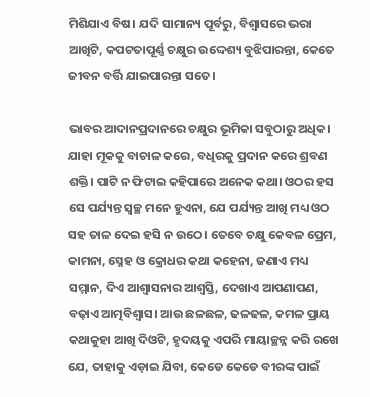ମିଶିଯାଏ ବିଷ। ଯଦି ସାମାନ୍ୟ ପୂର୍ବରୁ, ବିଶ୍ବାସରେ ଭରା ଆଖିଟି, କପଟତାପୂର୍ଣ୍ଣ ଚକ୍ଷୁର ଉଦ୍ଦେଶ୍ୟ ବୁଝିପାରନ୍ତା, କେତେ ଜୀବନ ବର୍ତ୍ତି ଯାଇପାରନ୍ତା ସତେ।

ଭାବର ଆଦାନପ୍ରଦାନରେ ଚକ୍ଷୁର ଭୂମିକା ସବୁଠାରୁ ଅଧିକ। ଯାହା ମୂକକୁ ବାଚାଳ କରେ, ବଧିରକୁ ପ୍ରଦାନ କରେ ଶ୍ରବଣ ଶକ୍ତି। ପାଟି ନ ଫିଟାଇ କହିପାରେ ଅନେକ କଥା। ଓଠର ହସ ସେ ପର୍ଯ୍ୟନ୍ତ ସ୍ବଚ୍ଛ ମନେ ହୁଏନା, ଯେ ପର୍ଯ୍ୟନ୍ତ ଆଖି ମଧ୍ୟ ଓଠ ସହ ତାଳ ଦେଇ ହସି ନ ଉଠେ। ତେବେ ଚକ୍ଷୁ କେବଳ ପ୍ରେମ, କାମନା, ସ୍ନେହ ଓ କ୍ରୋଧର କଥା କହେନା, ଜଣାଏ ମଧ୍ୟ ସମ୍ମାନ, ଦିଏ ଆଶ୍ୱାସନାର ଆଶ୍ୱସ୍ତି, ଦେଖାଏ ଆପଣାପଣ, ବଢ଼ାଏ ଆତ୍ମବିଶ୍ବାସ। ଆଉ ଛଳଛଳ, ଢଳଢଳ, କମଳ ପ୍ରାୟ କଥାକୁହା ଆଖି ଦିଓଟି, ହୃଦୟକୁ ଏପରି ମାୟାଚ୍ଛନ୍ନ କରି ରଖେ ଯେ, ତାହାକୁ ଏଡ଼ାଇ ଯିବା, କେଡେ କେଡେ ବୀରଙ୍କ ପାଇଁ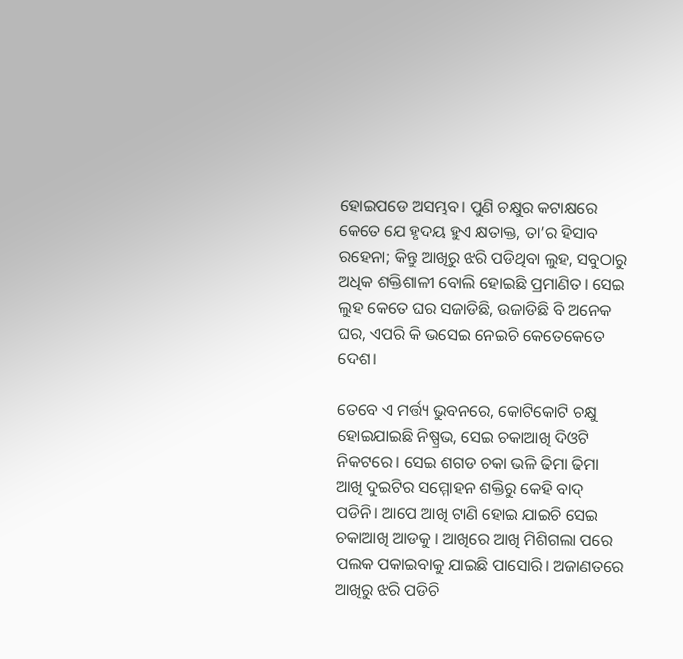ହୋଇପଡେ ଅସମ୍ଭବ। ପୁଣି ଚକ୍ଷୁର କଟାକ୍ଷରେ କେତେ ଯେ ହୃଦୟ ହୁଏ କ୍ଷତାକ୍ତ, ତା’ର ହିସାବ ରହେନା; କିନ୍ତୁ ଆଖିରୁ ଝରି ପଡିଥିବା ଲୁହ, ସବୁଠାରୁ ଅଧିକ ଶକ୍ତିଶାଳୀ ବୋଲି ହୋଇଛି ପ୍ରମାଣିତ। ସେଇ ଲୁହ କେତେ ଘର ସଜାଡିଛି, ଉଜାଡିଛି ବି ଅନେକ ଘର, ଏପରି କି ଭସେଇ ନେଇଚି କେତେକେତେ ଦେଶ।

ତେବେ ଏ ମର୍ତ୍ତ୍ୟ ଭୁବନରେ, କୋଟିକୋଟି ଚକ୍ଷୁ ହୋଇଯାଇଛି ନିଷ୍ପ୍ରଭ, ସେଇ ଚକାଆଖି ଦିଓଟି ନିକଟରେ। ସେଇ ଶଗଡ ଚକା ଭଳି ଢିମା ଢିମା ଆଖି ଦୁଇଟିର ସମ୍ମୋହନ ଶକ୍ତିରୁ କେହି ବାଦ୍ ପଡିନି। ଆପେ ଆଖି ଟାଣି ହୋଇ ଯାଇଚି ସେଇ ଚକାଆଖି ଆଡକୁ । ଆଖିରେ ଆଖି ମିଶିଗଲା ପରେ ପଲକ ପକାଇବାକୁ ଯାଇଛି ପାସୋରି। ଅଜାଣତରେ ଆଖିରୁ ଝରି ପଡିଚି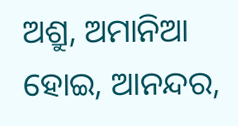ଅଶ୍ରୁ, ଅମାନିଆ ହୋଇ, ଆନନ୍ଦର,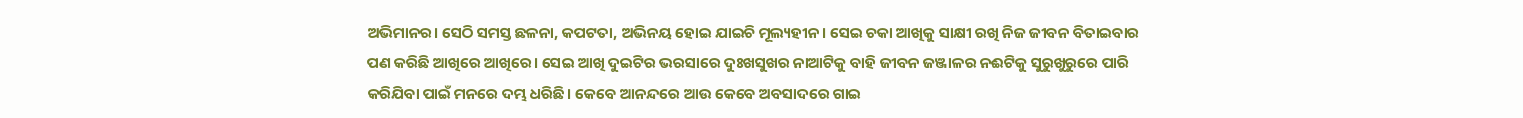ଅଭିମାନର। ସେଠି ସମସ୍ତ ଛଳନା, କପଟତା, ଅଭିନୟ ହୋଇ ଯାଇଚି ମୂଲ୍ୟହୀନ। ସେଇ ଚକା ଆଖିକୁ ସାକ୍ଷୀ ରଖି ନିଜ ଜୀବନ ବିତାଇବାର ପଣ କରିଛି ଆଖିରେ ଆଖିରେ। ସେଇ ଆଖି ଦୁଇଟିର ଭରସାରେ ଦୁଃଖସୁଖର ନାଆଟିକୁ ବାହି ଜୀବନ ଜଞ୍ଜାଳର ନଈଟିକୁ ସୁରୁଖୁରୁରେ ପାରି କରିଯିବା ପାଇଁ ମନରେ ଦମ୍ଭ ଧରିଛି। କେବେ ଆନନ୍ଦରେ ଆଉ କେବେ ଅବସାଦରେ ଗାଇ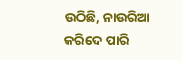ଉଠିଛି, ନାଉରିଆ କରିଦେ ପାରି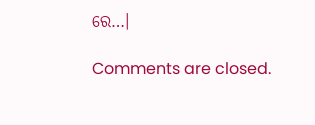ରେ…।

Comments are closed.